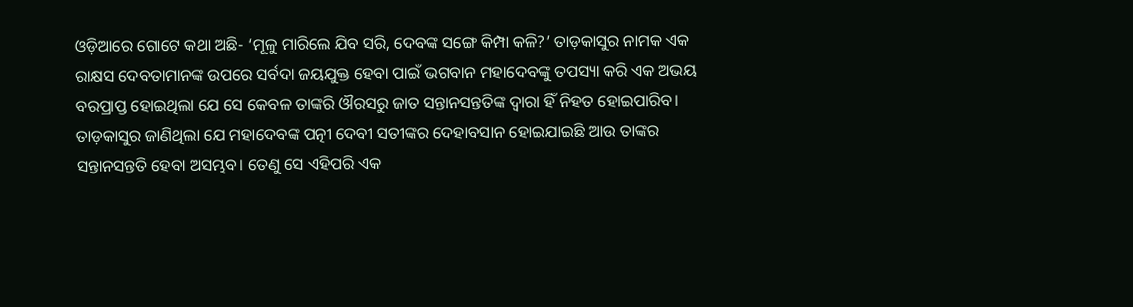ଓଡ଼ିଆରେ ଗୋଟେ କଥା ଅଛି- ‘ମୂଳୁ ମାରିଲେ ଯିବ ସରି, ଦେବଙ୍କ ସଙ୍ଗେ କିମ୍ପା କଳି?’ ତାଡ଼କାସୁର ନାମକ ଏକ ରାକ୍ଷସ ଦେବତାମାନଙ୍କ ଉପରେ ସର୍ବଦା ଜୟଯୁକ୍ତ ହେବା ପାଇଁ ଭଗବାନ ମହାଦେବଙ୍କୁ ତପସ୍ୟା କରି ଏକ ଅଭୟ ବରପ୍ରାପ୍ତ ହୋଇଥିଲା ଯେ ସେ କେବଳ ତାଙ୍କରି ଔରସରୁ ଜାତ ସନ୍ତାନସନ୍ତତିଙ୍କ ଦ୍ୱାରା ହିଁ ନିହତ ହୋଇପାରିବ। ତାଡ଼କାସୁର ଜାଣିଥିଲା ଯେ ମହାଦେବଙ୍କ ପତ୍ନୀ ଦେବୀ ସତୀଙ୍କର ଦେହାବସାନ ହୋଇଯାଇଛି ଆଉ ତାଙ୍କର ସନ୍ତାନସନ୍ତତି ହେବା ଅସମ୍ଭବ। ତେଣୁ ସେ ଏହିପରି ଏକ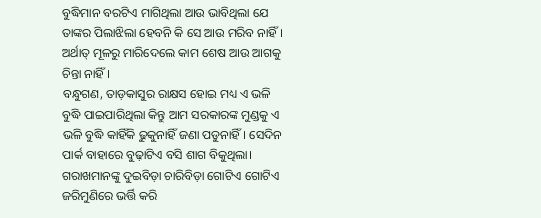ବୁଦ୍ଧିମାନ ବରଟିଏ ମାଗିଥିଲା ଆଉ ଭାବିଥିଲା ଯେ ତାଙ୍କର ପିଲାଝିଲା ହେବନି କି ସେ ଆଉ ମରିବ ନାହିଁ। ଅର୍ଥାତ୍‌ ମୂଳରୁ ମାରିଦେଲେ କାମ ଶେଷ ଆଉ ଆଗକୁ ଚିନ୍ତା ନାହିଁ।
ବନ୍ଧୁଗଣ, ତାଡ଼କାସୁର ରାକ୍ଷସ ହୋଇ ମଧ୍ୟ ଏ ଭଳି ବୁଦ୍ଧି ପାଇପାରିଥିଲା କିନ୍ତୁ ଆମ ସରକାରଙ୍କ ମୁଣ୍ଡକୁ ଏ ଭଳି ବୁଦ୍ଧି କାହିଁକି ଢୁକୁନାହିଁ ଜଣା ପଡୁନାହିଁ। ସେଦିନ ପାର୍କ ବାହାରେ ବୁଢ଼ାଟିଏ ବସି ଶାଗ ବିକୁଥିଲା। ଗରାଖମାନଙ୍କୁ ଦୁଇବିଡ଼ା ଚାରିବିଡ଼ା ଗୋଟିଏ ଗୋଟିଏ ଜରିମୁଣିରେ ଭର୍ତ୍ତି କରି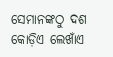ସେମାନଙ୍କଠୁ ଦଶ କୋଡ଼ିଏ ଲେଖାଁଏ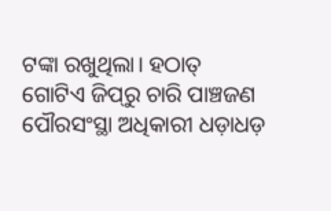ଟଙ୍କା ରଖୁଥିଲା। ହଠାତ୍ ଗୋଟିଏ ଜିପ୍‌ରୁ ଚାରି ପାଞ୍ଚଜଣ ପୌରସଂସ୍ଥା ଅଧିକାରୀ ଧଡ଼ାଧଡ଼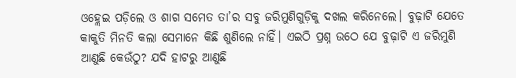ଓହ୍ଲେଇ ପଡ଼ିଲେ ଓ ଶାଗ ସମେତ ତା’ର ସବୁ ଜରିମୁଣିଗୁଡ଼ିକୁ ଦଖଲ କରିନେଲେ। ବୁଢ଼ାଟି ଯେତେ କାକୁତି ମିନତି କଲା ସେମାନେ କିଛି ଶୁଣିଲେ ନାହିଁ। ଏଇଠି ପ୍ରଶ୍ନ ଉଠେ ଯେ ବୁଢ଼ାଟି ଏ ଜରିମୁଣି ଆଣୁଛି କେଉଁଠୁ? ଯଦି ହାଟରୁ ଆଣୁଛି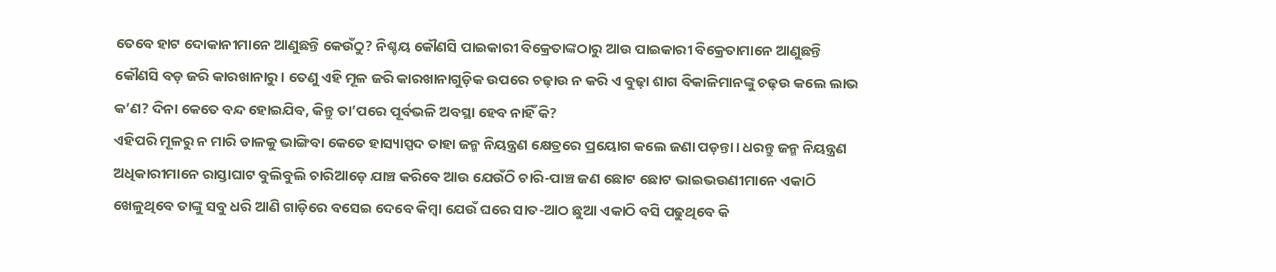ତେବେ ହାଟ ଦୋକାନୀମାନେ ଆଣୁଛନ୍ତି କେଉଁଠୁ? ନିଶ୍ଚୟ କୌଣସି ପାଇକାରୀ ବିକ୍ରେତାଙ୍କଠାରୁ ଆଉ ପାଇକାରୀ ବିକ୍ରେତାମାନେ ଆଣୁଛନ୍ତି କୌଣସି ବଡ଼ ଜରି କାରଖାନାରୁ। ତେଣୁ ଏହି ମୂଳ ଜରି କାରଖାନାଗୁଡ଼ିକ ଉପରେ ଚଢ଼ାଉ ନ କରି ଏ ବୁଢ଼ା ଶାଗ ବିକାଳିମାନଙ୍କୁ ଚଢ଼ଉ କଲେ ଲାଭ କ’ଣ? ଦିନା କେତେ ବନ୍ଦ ହୋଇଯିବ, କିନ୍ତୁ ତା’ପରେ ପୂର୍ବଭଳି ଅବସ୍ଥା ହେବ ନାହିଁ କି?
ଏହିପରି ମୂଳରୁ ନ ମାରି ଡାଳକୁ ଭାଙ୍ଗିବା କେତେ ହାସ୍ୟାସ୍ପଦ ତାହା ଜନ୍ମ ନିୟନ୍ତ୍ରଣ କ୍ଷେତ୍ରରେ ପ୍ରୟୋଗ କଲେ ଜଣା ପଡ଼ନ୍ତା। ଧରନ୍ତୁ ଜନ୍ମ ନିୟନ୍ତ୍ରଣ ଅଧିକାରୀମାନେ ରାସ୍ତାଘାଟ ବୁଲିବୁଲି ଚାରିଆଡ଼େ ଯାଞ୍ଚ କରିବେ ଆଉ ଯେଉଁଠି ଚାରି-ପାଞ୍ଚ ଜଣ ଛୋଟ ଛୋଟ ଭାଇଭଉଣୀମାନେ ଏକାଠି ଖେଳୁଥିବେ ତାଙ୍କୁ ସବୁ ଧରି ଆଣି ଗାଡ଼ିରେ ବସେଇ ଦେବେ କିମ୍ବା ଯେଉଁ ଘରେ ସାତ-ଆଠ ଛୁଆ ଏକାଠି ବସି ପଢୁଥିବେ କି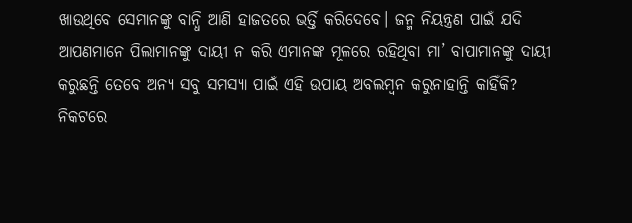ଖାଉଥିବେ ସେମାନଙ୍କୁ ବାନ୍ଧି ଆଣି ହାଜତରେ ଭର୍ତ୍ତି କରିଦେବେ। ଜନ୍ମ ନିୟନ୍ତ୍ରଣ ପାଇଁ ଯଦି ଆପଣମାନେ ପିଲାମାନଙ୍କୁ ଦାୟୀ ନ କରି ଏମାନଙ୍କ ମୂଳରେ ରହିଥିବା ମା’ ବାପାମାନଙ୍କୁ ଦାୟୀ କରୁଛନ୍ତି ତେବେ ଅନ୍ୟ ସବୁ ସମସ୍ୟା ପାଇଁ ଏହି ଉପାୟ ଅବଲମ୍ବନ କରୁନାହାନ୍ତି କାହିଁକି?
ନିକଟରେ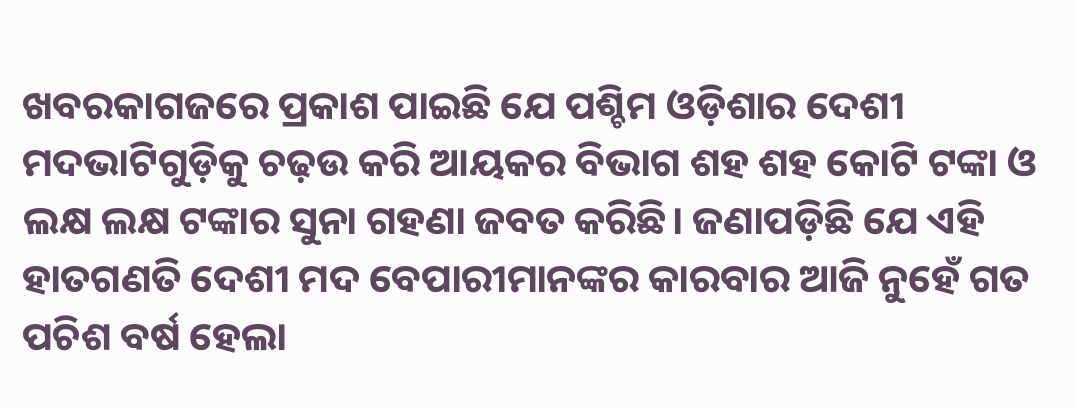ଖବରକାଗଜରେ ପ୍ରକାଶ ପାଇଛି ଯେ ପଶ୍ଚିମ ଓଡ଼ିଶାର ଦେଶୀ ମଦଭାଟିଗୁଡ଼ିକୁ ଚଢ଼ଉ କରି ଆୟକର ବିଭାଗ ଶହ ଶହ କୋଟି ଟଙ୍କା ଓ ଲକ୍ଷ ଲକ୍ଷ ଟଙ୍କାର ସୁନା ଗହଣା ଜବତ କରିଛି। ଜଣାପଡ଼ିଛି ଯେ ଏହି ହାତଗଣତି ଦେଶୀ ମଦ ବେପାରୀମାନଙ୍କର କାରବାର ଆଜି ନୁହେଁ ଗତ ପଚିଶ ବର୍ଷ ହେଲା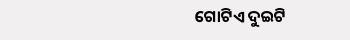ଗୋଟିଏ ଦୁଇଟି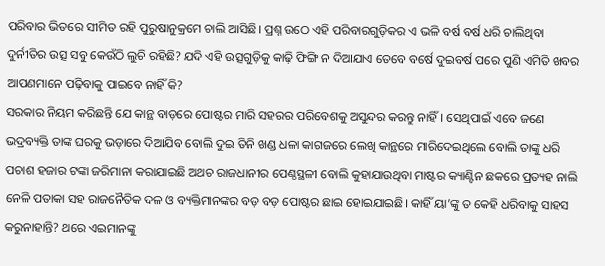ପରିବାର ଭିତରେ ସୀମିତ ରହି ପୁରୁଷାନୁକ୍ରମେ ଚାଲି ଆସିଛି। ପ୍ରଶ୍ନ ଉଠେ ଏହି ପରିବାରଗୁଡ଼ିକର ଏ ଭଳି ବର୍ଷ ବର୍ଷ ଧରି ଚାଲିଥିବା ଦୁର୍ନୀତିର ଉତ୍ସ ସବୁ କେଉଁଠି ଲୁଚି ରହିଛି? ଯଦି ଏହି ଉତ୍ସଗୁଡ଼ିକୁ କାଢ଼ି ଫିଙ୍ଗି ନ ଦିଆଯାଏ ତେବେ ବର୍ଷେ ଦୁଇବର୍ଷ ପରେ ପୁଣି ଏମିତି ଖବର ଆପଣମାନେ ପଢ଼ିବାକୁ ପାଇବେ ନାହିଁ କି?
ସରକାର ନିୟମ କରିଛନ୍ତି ଯେ କାନ୍ଥ ବାଡ଼ରେ ପୋଷ୍ଟର ମାରି ସହରର ପରିବେଶକୁ ଅସୁନ୍ଦର କରନ୍ତୁ ନାହିଁ। ସେଥିପାଇଁ ଏବେ ଜଣେ ଭଦ୍ରବ୍ୟକ୍ତି ତାଙ୍କ ଘରକୁ ଭଡ଼ାରେ ଦିଆଯିବ ବୋଲି ଦୁଇ ତିନି ଖଣ୍ଡ ଧଳା କାଗଜରେ ଲେଖି କାନ୍ଥରେ ମାରିଦେଇଥିଲେ ବୋଲି ତାଙ୍କୁ ଧରି ପଚାଶ ହଜାର ଟଙ୍କା ଜରିମାନା କରାଯାଇଛି ଅଥଚ ରାଜଧାନୀର ପେଣ୍ଠସ୍ଥଳୀ ବୋଲି କୁହାଯାଉଥିବା ମାଷ୍ଟର କ୍ୟାଣ୍ଟିନ ଛକରେ ପ୍ରତ୍ୟହ ନାଲି ନେଳି ପତାକା ସହ ରାଜନୈତିକ ଦଳ ଓ ବ୍ୟକ୍ତିମାନଙ୍କର ବଡ଼ ବଡ଼ ପୋଷ୍ଟର ଛାଇ ହୋଇଯାଇଛି। କାହିଁ ୟା’ଙ୍କୁ ତ କେହି ଧରିବାକୁ ସାହସ କରୁନାହାନ୍ତି? ଥରେ ଏଇମାନଙ୍କୁ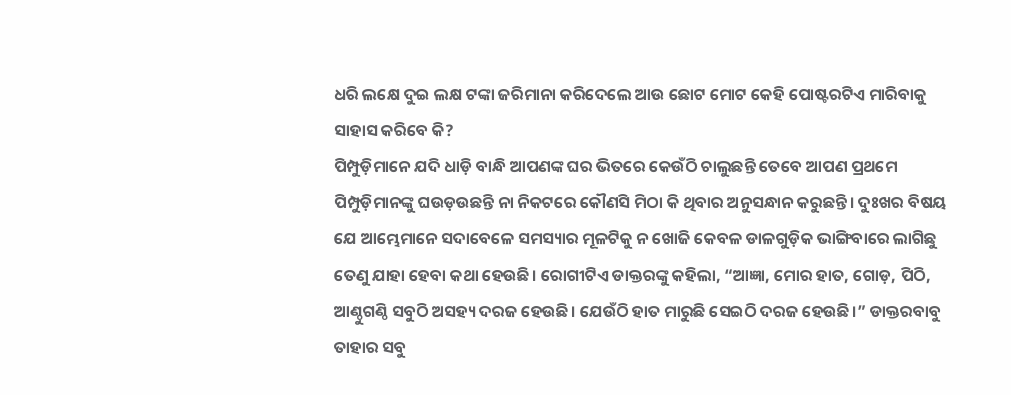ଧରି ଲକ୍ଷେ ଦୁଇ ଲକ୍ଷ ଟଙ୍କା ଜରିମାନା କରିଦେଲେ ଆଉ ଛୋଟ ମୋଟ କେହି ପୋଷ୍ଟରଟିଏ ମାରିବାକୁ ସାହାସ କରିବେ କି?
ପିମ୍ପୁଡ଼ିମାନେ ଯଦି ଧାଡ଼ି ବାନ୍ଧି ଆପଣଙ୍କ ଘର ଭିତରେ କେଉଁଠି ଚାଲୁଛନ୍ତି ତେବେ ଆପଣ ପ୍ରଥମେ ପିମ୍ପୁଡ଼ିମାନଙ୍କୁ ଘଉଡ଼ଉଛନ୍ତି ନା ନିକଟରେ କୌଣସି ମିଠା କି ଥିବାର ଅନୁସନ୍ଧାନ କରୁଛନ୍ତି। ଦୁଃଖର ବିଷୟ ଯେ ଆମ୍ଭେମାନେ ସଦାବେଳେ ସମସ୍ୟାର ମୂଳଟିକୁ ନ ଖୋଜି କେବଳ ଡାଳଗୁଡ଼ିକ ଭାଙ୍ଗିବାରେ ଲାଗିଛୁ ତେଣୁ ଯାହା ହେବା କଥା ହେଉଛି। ରୋଗୀଟିଏ ଡାକ୍ତରଙ୍କୁ କହିଲା, “ଆଜ୍ଞା, ମୋର ହାତ, ଗୋଡ଼, ପିଠି, ଆଣ୍ଠୁଗଣ୍ଠି ସବୁଠି ଅସହ୍ୟ ଦରଜ ହେଉଛି। ଯେଉଁଠି ହାତ ମାରୁଛି ସେଇଠି ଦରଜ ହେଉଛି।” ଡାକ୍ତରବାବୁ ତାହାର ସବୁ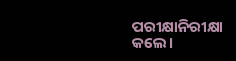ପରୀକ୍ଷାନିରୀକ୍ଷା କଲେ।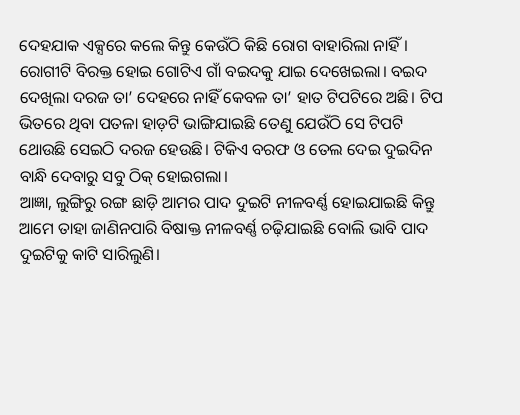ଦେହଯାକ ଏକ୍ସରେ କଲେ କିନ୍ତୁ କେଉଁଠି କିଛି ରୋଗ ବାହାରିଲା ନାହିଁ। ରୋଗୀଟି ବିରକ୍ତ ହୋଇ ଗୋଟିଏ ଗାଁ ବଇଦକୁ ଯାଇ ଦେଖେଇଲା। ବଇଦ ଦେଖିଲା ଦରଜ ତା’ ଦେହରେ ନାହିଁ କେବଳ ତା’ ହାତ ଟିପଟିରେ ଅଛି। ଟିପ ଭିତରେ ଥିବା ପତଳା ହାଡ଼ଟି ଭାଙ୍ଗିଯାଇଛି ତେଣୁ ଯେଉଁଠି ସେ ଟିପଟି ଥୋଉଛି ସେଇଠି ଦରଜ ହେଉଛି। ଟିକିଏ ବରଫ ଓ ତେଲ ଦେଇ ଦୁଇଦିନ ବାନ୍ଧି ଦେବାରୁ ସବୁ ଠିକ୍ ହୋଇଗଲା।
ଆଜ୍ଞା, ଲୁଙ୍ଗିରୁ ରଙ୍ଗ ଛାଡ଼ି ଆମର ପାଦ ଦୁଇଟି ନୀଳବର୍ଣ୍ଣ ହୋଇଯାଇଛି କିନ୍ତୁ ଆମେ ତାହା ଜାଣିନପାରି ବିଷାକ୍ତ ନୀଳବର୍ଣ୍ଣ ଚଢ଼ିଯାଇଛି ବୋଲି ଭାବି ପାଦ ଦୁଇଟିକୁ କାଟି ସାରିଲୁଣି।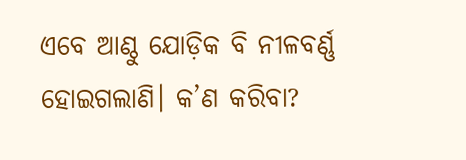ଏବେ ଆଣ୍ଠୁ ଯୋଡ଼ିକ ବି ନୀଳବର୍ଣ୍ଣ ହୋଇଗଲାଣି। କ’ଣ କରିବା?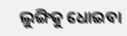ଲୁଙ୍ଗିକୁ ଧୋଇବା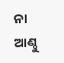ନା ଆଣ୍ଠୁ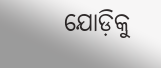ଯୋଡ଼ିକୁ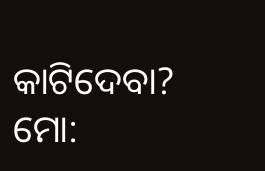କାଟିଦେବା?
ମୋ: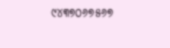୯୪୩୭୦୬୭୫୬୭